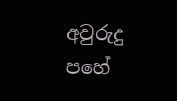අවුරුදු පහේ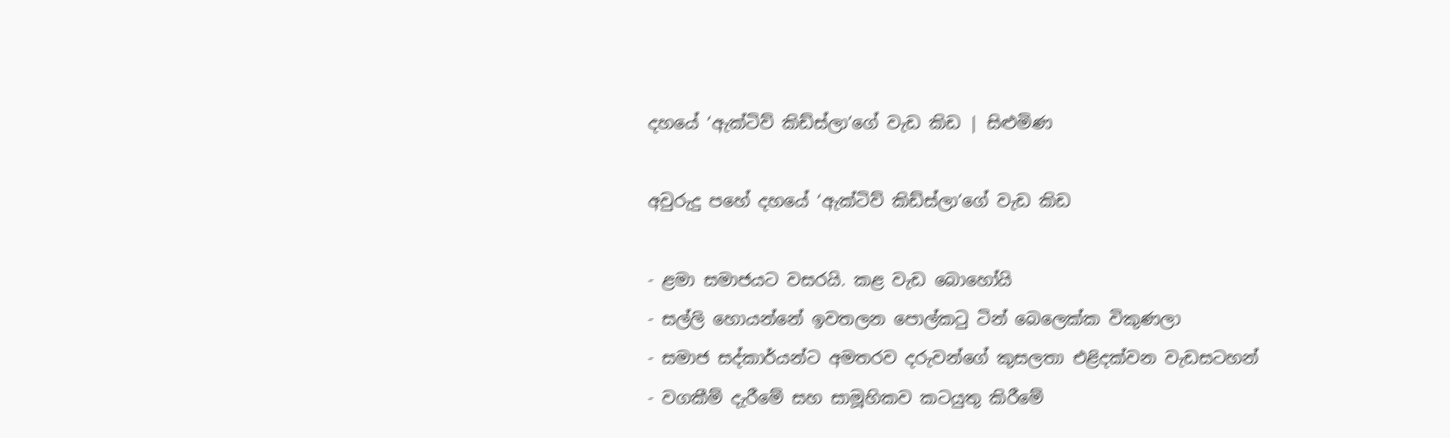දහයේ ‘ඇක්ටිව් කිඩ්ස්ලා’ගේ වැඩ කිඩ | සිළුමිණ

අවුරුදු පහේ දහයේ ‘ඇක්ටිව් කිඩ්ස්ලා’ගේ වැඩ කිඩ

- ළමා සමාජයට වසරයි. කළ වැඩ බොහෝයි
- සල්ලි හොයන්නේ ඉවතලන පොල්කටු ටින් බෙලෙක්ක විකුණලා
- සමාජ සද්කාර්යන්ට අමතරව දරුවන්ගේ කුසලතා එළිදක්වන වැඩසටහන්
- වගකීම් දැරීමේ සහ සාමූහිකව කටයුතු කිරීමේ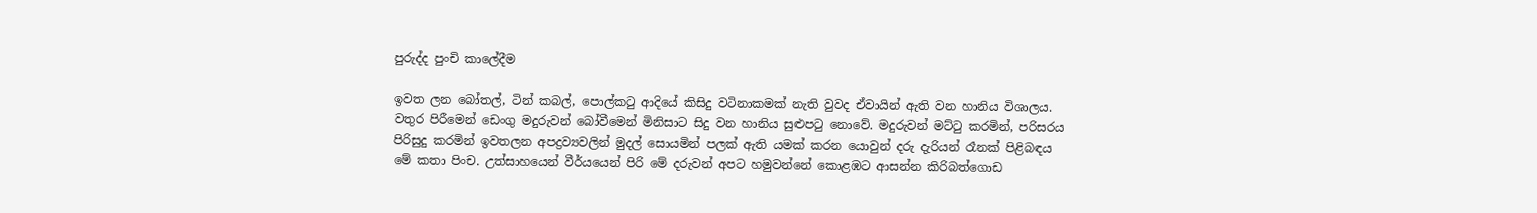පුරුද්ද පුංචි කාලේදීම

ඉවත ලන බෝතල්, ටින් කබල්, පොල්කටු ආදියේ කිසිදු වටිනාකමක් නැති වුවද ඒවායින් ඇති වන හානිය විශාලය. වතුර පිරීමෙන් ඩෙංගු මදුරුවන් බෝවීමෙන් මිනිසාට සිදු වන හානිය සුළුපටු නොවේ. මදුරුවන් මට්ටු කරමින්, පරිසරය පිරිසුදු කරමින් ඉවතලන අපද්‍රව්‍යවලින් මුදල් සොයමින් පලක් ඇති යමක් කරන යොවුන් දරු දැරියන් රෑනක් පිළිබඳය මේ කතා පිංච. උත්සාහයෙන් වීර්යයෙන් පිරි මේ දරුවන් අපට හමුවන්නේ කොළඹට ආසන්න කිරිබත්ගොඩ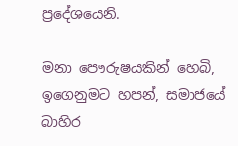ප්‍රදේශයෙනි.

මනා පෞරුෂයකින් හෙබි, ඉගෙනුමට හපන්, සමාජයේ බාහිර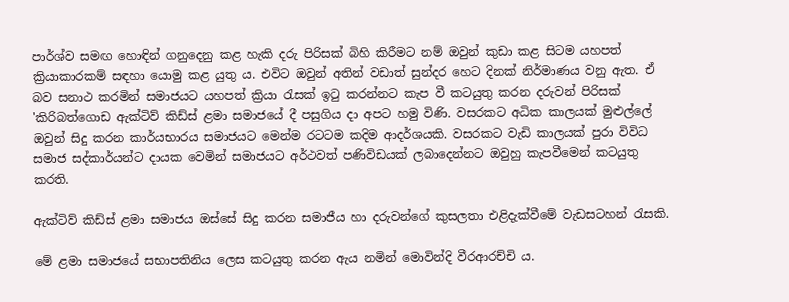පාර්ශ්ව සමඟ හොඳින් ගනුදෙනු කළ හැකි දරු පිරිසක් බිහි කිරීමට නම් ඔවුන් කුඩා කළ සිටම යහපත් ක්‍රියාකාරකම් සඳහා යොමු කළ යුතු ය. එවිට ඔවුන් අතින් වඩාත් සුන්දර හෙට දිනක් නිර්මාණය වනු ඇත. ඒ බව සනාථ කරමින් සමාජයට යහපත් ක්‍රියා රැසක් ඉටු කරන්නට කැප වී කටයුතු කරන දරුවන් පිරිසක් 'කිරිබත්ගොඩ ඇක්ටිව් කිඩ්ස් ළමා සමාජයේ දී පසුගිය දා අපට හමු විණි. වසරකට අධික කාලයක් මුළුල්ලේ ඔවුන් සිදු කරන කාර්යභාරය සමාජයට මෙන්ම රටටම කදිම ආදර්ශයකි. වසරකට වැඩි කාලයක් පුරා විවිධ සමාජ සද්කාර්යන්ට දායක වෙමින් සමාජයට අර්ථවත් පණිවිඩයක් ලබාදෙන්නට ඔවුහු කැපවීමෙන් කටයුතු කරති.

ඇක්ටිව් කිඩ්ස් ළමා සමාජය ඔස්සේ සිදු කරන සමාජීය හා දරුවන්ගේ කුසලතා එළිදැක්වීමේ වැඩසටහන් රැසකි.

මේ ළමා සමාජයේ සභාපතිනිය ලෙස කටයුතු කරන ඇය නමින් මොවින්දි වීරආරච්චි ය.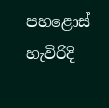පහළොස් හැවිරිදි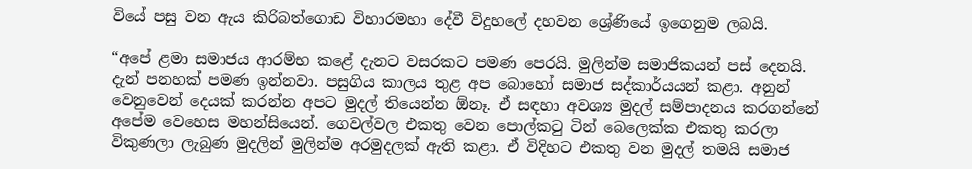වියේ පසු වන ඇය කිරිබත්ගොඩ විහාරමහා දේවී විදුහලේ දහවන ශ්‍රේණියේ ඉගෙනුම ලබයි.

“අපේ ළමා සමාජය ආරම්භ කළේ දැනට වසරකට පමණ පෙරයි. මුලින්ම සමාජිකයන් පස් දෙනයි. දැන් පනහක් පමණ ඉන්නවා. පසුගිය කාලය තුළ අප බොහෝ සමාජ සද්කාර්යයන් කළා. අනුන් වෙනුවෙන් දෙයක් කරන්න අපට මුදල් තියෙන්න ඕනෑ. ඒ සඳහා අවශ්‍ය මුදල් සම්පාදනය කරගන්නේ අපේම වෙහෙස මහන්සියෙන්. ගෙවල්වල එකතු වෙන පොල්කටු ටින් බෙලෙක්ක එකතු කරලා විකුණලා ලැබුණ මුදලින් මුලින්ම අරමුදලක් ඇති කළා. ඒ විදිහට එකතු වන මුදල් තමයි සමාජ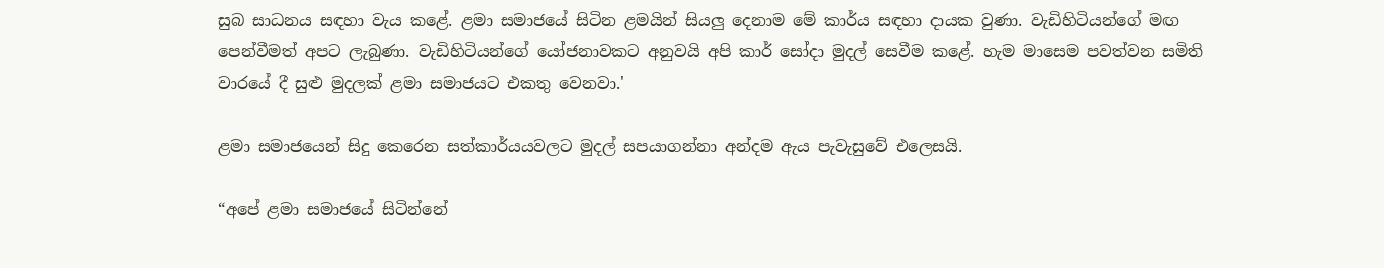සුබ සාධනය සඳහා වැය කළේ. ළමා සමාජයේ සිටින ළමයින් සියලු දෙනාම මේ කාර්ය සඳහා දායක වුණා. වැඩිහිටියන්ගේ මඟ පෙන්වීමත් අපට ලැබුණා. වැඩිහිටියන්ගේ යෝජනාවකට අනුවයි අපි කාර් සෝදා මුදල් සෙවීම කළේ. හැම මාසෙම පවත්වන සමිති වාරයේ දී සුළු මුදලක් ළමා සමාජයට එකතු වෙනවා.'

ළමා සමාජයෙන් සිදු කෙරෙන සත්කාර්යයවලට මුදල් සපයාගන්නා අන්දම ඇය පැවැසුවේ එලෙසයි.

“අපේ ළමා සමාජයේ සිටින්නේ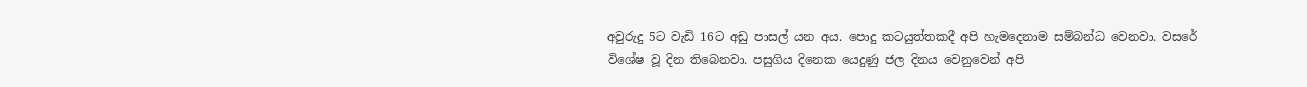අවුරුදු 5ට වැඩි 16ට අඩු පාසල් යන අය. පොදු කටයුත්තකදී අපි හැමදෙනාම සම්බන්ධ වෙනවා. වසරේ විශේෂ වූ දින තිබෙනවා. පසුගිය දිනෙක යෙදුණු ජල දිනය වෙනුවෙන් අපි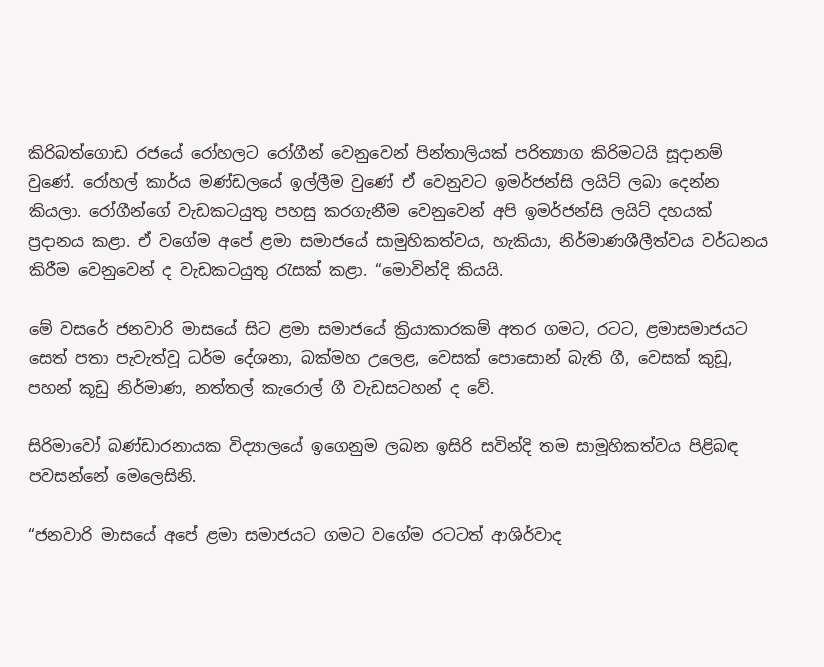කිරිබත්ගොඩ රජයේ රෝහලට රෝගීන් වෙනුවෙන් පින්තාලියක් පරිත්‍යාග කිරිමටයි සූදානම් වුණේ. රෝහල් කාර්ය මණ්ඩලයේ ඉල්ලීම වුණේ ඒ වෙනුවට ඉමර්ජන්සි ලයිට් ලබා දෙන්න කියලා. රෝගීන්ගේ වැඩකටයුතු පහසු කරගැනීම වෙනුවෙන් අපි ඉමර්ජන්සි ලයිට් දහයක් ප්‍රදානය කළා. ඒ වගේම අපේ ළමා සමාජයේ සාමුහිකත්වය, හැකියා, නිර්මාණශීලීත්වය වර්ධනය කිරීම වෙනුවෙන් ද වැඩකටයුතු රැසක් කළා. “මොවින්දි කියයි.

මේ වසරේ ජනවාරි මාසයේ සිට ළමා සමාජයේ ක්‍රියාකාරකම් අතර ගමට, රටට, ළමාසමාජයට සෙත් පතා පැවැත්වූ ධර්ම දේශනා, බක්මහ උලෙළ, වෙසක් පොසොන් බැති ගී, වෙසක් කුඩූ, පහන් කූඩු නිර්මාණ, නත්තල් කැරොල් ගී වැඩසටහන් ද වේ.

සිරිමාවෝ බණ්ඩාරනායක විද්‍යාලයේ ඉගෙනුම ලබන ඉසිරි සවින්දි තම සාමූහිකත්වය පිළිබඳ පවසන්නේ මෙලෙසිනි.

“ජනවාරි මාසයේ අපේ ළමා සමාජයට ගමට වගේම රටටත් ආශිර්වාද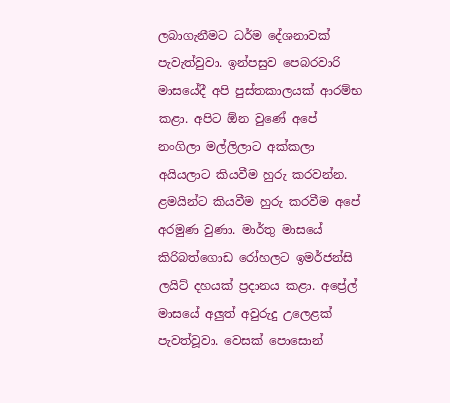ලබාගැනීමට ධර්ම දේශනාවක් පැවැත්වුවා. ඉන්පසුව පෙබරවාරි මාසයේදී අපි පුස්තකාලයක් ආරම්භ කළා. අපිට ඕන වුණේ අපේ නංගිලා මල්ලිලාට අක්කලා අයියලාට කියවීම හුරු කරවන්න. ළමයින්ට කියවීම හුරු කරවීම අපේ අරමුණ වුණා. මාර්තු මාසයේ කිරිබත්ගොඩ රෝහලට ඉමර්ජන්සි ලයිට් දහයක් ප්‍රදානය කළා. අප්‍රේල් මාසයේ අලුත් අවුරුදු උලෙළක් පැවත්වූවා. වෙසක් පොසොන්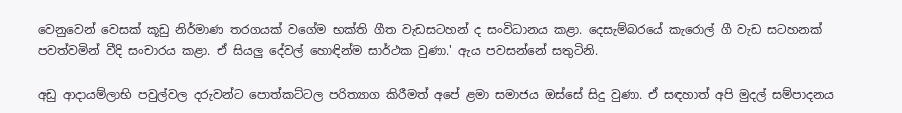වෙනුවෙන් වෙසක් කූඩු නිර්මාණ තරගයක් වගේම භක්ති ගීත වැඩසටහන් ද සංවිධානය කළා. දෙසැම්බරයේ කැරොල් ගී වැඩ සටහනක් පවත්වමින් වීදි සංචාරය කළා. ඒ සියලු දේවල් හොඳින්ම සාර්ථක වුණා.' ඇය පවසන්නේ සතුටිනි.

අඩු ආදායම්ලාභි පවුල්වල දරුවන්ට පොත්කට්ටල පරිත්‍යාග කිරීමත් අපේ ළමා සමාජය ඔස්සේ සිදු වුණා. ඒ සඳහාත් අපි මුදල් සම්පාදනය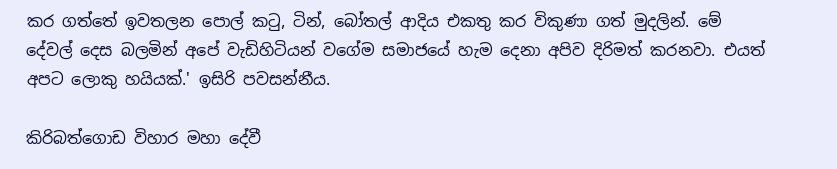කර ගත්තේ ඉවතලන පොල් ‍කටු, ටින්, බෝතල් ආදිය එකතු කර විකුණා ගත් මුදලින්. මේ දේවල් දෙස බලමින් අපේ වැඩිහිටියන් වගේම සමාජයේ හැම දෙනා අපිව දිරිමත් කරනවා. එයත් අපට ලොකු හයියක්.' ඉසිරි පවසන්නීය.

කිරිබත්ගොඩ විහාර මහා දේවී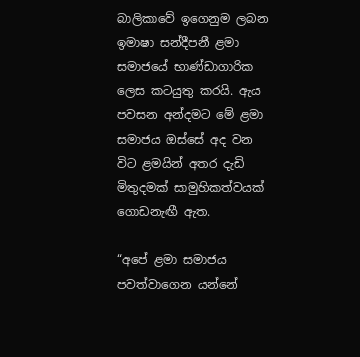බාලිකාවේ ඉගෙනුම ලබන ඉමාෂා සන්දීපනී ළමා සමාජයේ භාණ්ඩාගාරික ලෙස කටයුතු කරයි. ඇය පවසන අන්දමට මේ ළමා සමාජය ඔස්සේ අද වන විට ළමයින් අතර දැඩි මිතුදමක් සාමුහිකත්වයක් ගොඩනැඟී ඇත.

“අපේ ළමා සමාජය පවත්වාගෙන යන්නේ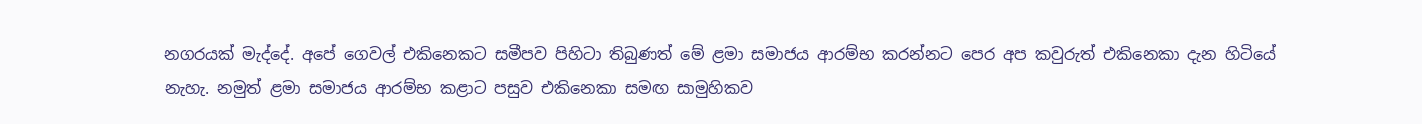නගරයක් මැද්දේ. අපේ ගෙවල් එකිනෙකට සමීපව පිහිටා තිබුණත් මේ ළමා සමාජය ආරම්භ කරන්නට පෙර අප කවුරුත් එකිනෙකා දැන හිටියේ නැහැ. නමුත් ළමා සමාජය ආරම්භ කළාට පසුව එකිනෙකා සමඟ සාමුහිකව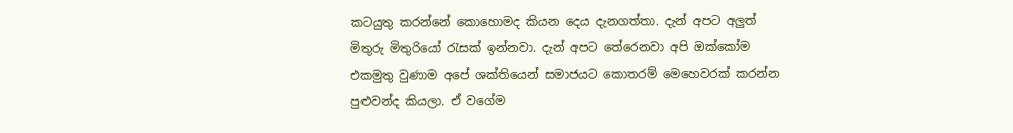කටයුතු කරන්නේ කොහොමද කියන දෙය දැනගත්තා. දැන් අපට අලුත් මිතුරු මිතුරියෝ රැසක් ඉන්නවා. දැන් අපට තේරෙනවා අපි ඔක්කෝම එකමුතු වුණාම අපේ ශක්තියෙන් සමාජයට කොතරම් මෙහෙවරක් කරන්න පුළුවන්ද කියලා. ඒ වගේම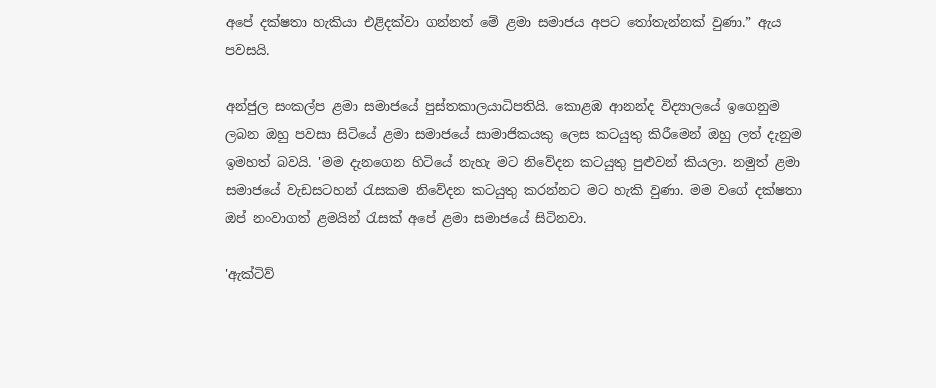අපේ දක්ෂතා හැකියා එළිදක්වා ගන්නත් මේ ළමා සමාජය අපට තෝතැන්නක් වුණා.” ඇය පවසයි.

අන්ජුල සංකල්ප ළමා සමාජයේ පුස්තකාලයාධිපතියි. කොළඹ ආනන්ද විද්‍යාලයේ ඉගෙනුම ලබන ඔහු පවසා සිටියේ ළමා සමාජයේ සාමාජිකයකු ලෙස කටයුතු කිරීමෙන් ඔහු ලත් දැනුම ඉමහත් බවයි. 'මම දැනගෙන හිටියේ නැහැ මට නිවේදන කටයුතු පුළුවන් කියලා. නමුත් ළමා සමාජයේ වැඩසටහන් රැසකම නිවේදන කටයුතු කරන්නට මට හැකි වුණා. මම වගේ දක්ෂතා ඔප් නංවාගත් ළමයින් රැසක් අපේ ළමා සමාජයේ සිටිනවා.

'ඇක්ටිව්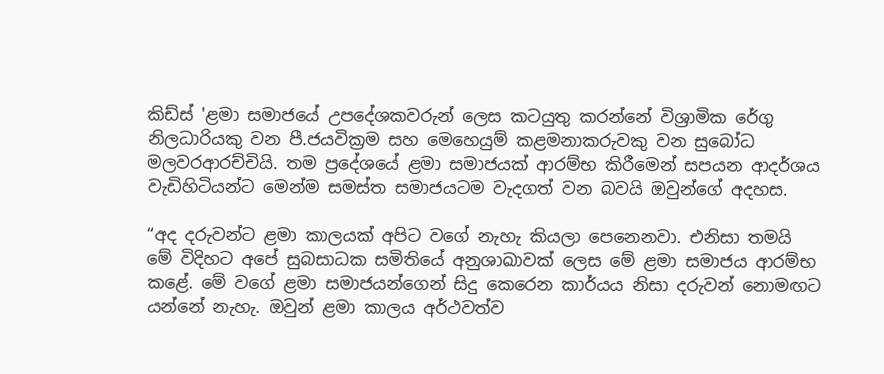කිඩ්ස් 'ළමා සමාජයේ උපදේශකවරුන් ලෙස කටයුතු කරන්නේ විශ්‍රාමික රේගු නිලධාරියකු වන පී.ජයවික්‍රම සහ මෙහෙයුම් කළමනාකරුවකු වන සුබෝධ මලවරආරච්චියි. තම ප්‍රදේශයේ ළමා සමාජයක් ආරම්භ කිරීමෙන් සපයන ආදර්ශය වැඩිහිටියන්ට මෙන්ම සමස්ත සමාජයටම වැදගත් වන බවයි ඔවුන්ගේ අදහස.

“අද දරුවන්ට ළමා කාලයක් අපිට වගේ නැහැ කියලා පෙනෙනවා. එනිසා තමයි මේ විදිහට අපේ සුබසාධක සමිතියේ අනුශාඛාවක් ලෙස මේ ළමා සමාජය ආරම්භ කළේ. මේ වගේ ළමා සමාජයන්ගෙන් සිදු කෙරෙන කාර්යය නිසා දරුවන් නොමඟට යන්නේ නැහැ. ඔවුන් ළමා කාලය අර්ථවත්ව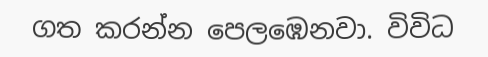ගත කරන්න පෙලඹෙනවා. විවිධ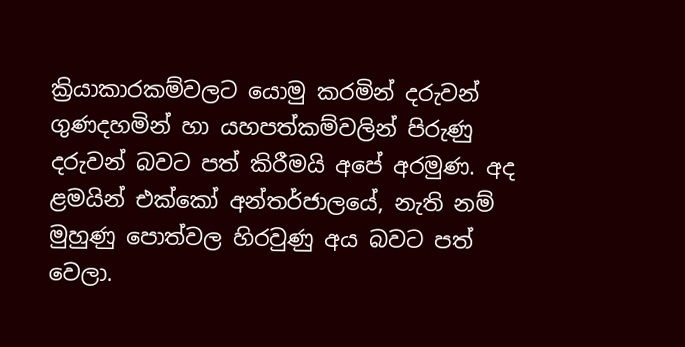ක්‍රියාකාරකම්වලට යොමු කරමින් දරුවන් ගුණදහමින් හා යහපත්කම්වලින් පිරුණු දරුවන් බවට පත් කිරීමයි අපේ අරමුණ. අද ළමයින් එක්කෝ අන්තර්ජාලයේ, නැති නම් මුහුණු පොත්වල හිරවුණු අය බවට පත් වෙලා.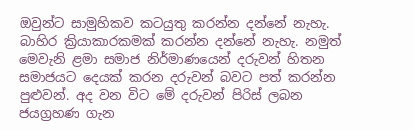ඔවුන්ට සාමුහිකව කටයුතු කරන්න දන්නේ නැහැ. බාහිර ක්‍රියාකාරකමක් කරන්න දන්නේ නැහැ. නමුත් මෙවැනි ළමා සමාජ නිර්මාණයෙන් දරුවන් හිතන සමාජයට දෙයක් කරන දරුවන් බවට පත් කරන්න පුළුවන්. අද වන විට මේ දරුවන් පිරිස් ලබන ජයග්‍රහණ ගැන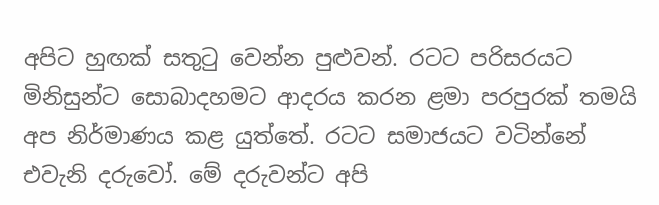අපිට හුඟක් සතුටු වෙන්න පුළුවන්. රටට පරිසරයට මිනිසුන්ට සොබාදහමට ආදරය කරන ළමා පරපුරක් තමයි අප නිර්මාණය කළ යුත්තේ. රටට සමාජයට වටින්නේ එවැනි දරුවෝ. මේ දරුවන්ට අපි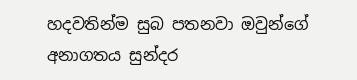හදවතින්ම සුබ පතනවා ඔවුන්ගේ අනාගතය සුන්දර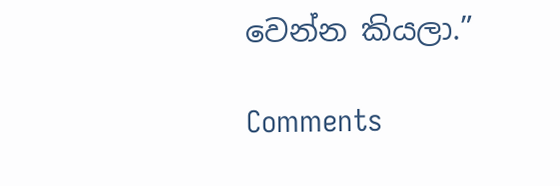වෙන්න කියලා.”

Comments